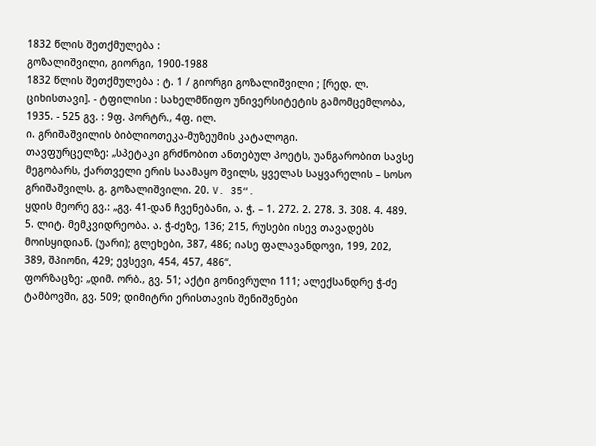1832 წლის შეთქმულება :
გოზალიშვილი, გიორგი, 1900-1988
1832 წლის შეთქმულება : ტ. 1 / გიორგი გოზალიშვილი ; [რედ. ლ. ციხისთავი]. - ტფილისი : სახელმწიფო უნივერსიტეტის გამომცემლობა, 1935. - 525 გვ. : 9ფ. პორტრ., 4ფ. ილ.
ი. გრიშაშვილის ბიბლიოთეკა-მუზეუმის კატალოგი.
თავფურცელზე: „სპეტაკი გრძნობით ანთებულ პოეტს, უანგარობით სავსე მეგობარს, ქართველი ერის საამაყო შვილს, ყველას საყვარელის – სოსო გრიშაშვილს. გ. გოზალიშვილი. 20. V. 35“.
ყდის მეორე გვ.: „გვ. 41-დან ჩვენებანი, ა. ჭ. – 1. 272. 2. 278. 3. 308. 4. 489. 5. ლიტ. მემკვიდრეობა. ა. ჭ-ძეზე, 136; 215, რუსები ისევ თავადებს მოისყიდიან. (უარი); გლეხები, 387, 486; იასე ფალავანდოვი, 199, 202, 389, შპიონი, 429; ევსევი, 454, 457, 486“.
ფორზაცზე: „დიმ. ორბ., გვ. 51; აქტი გონივრული 111; ალექსანდრე ჭ-ძე ტამბოვში, გვ. 509; დიმიტრი ერისთავის შენიშვნები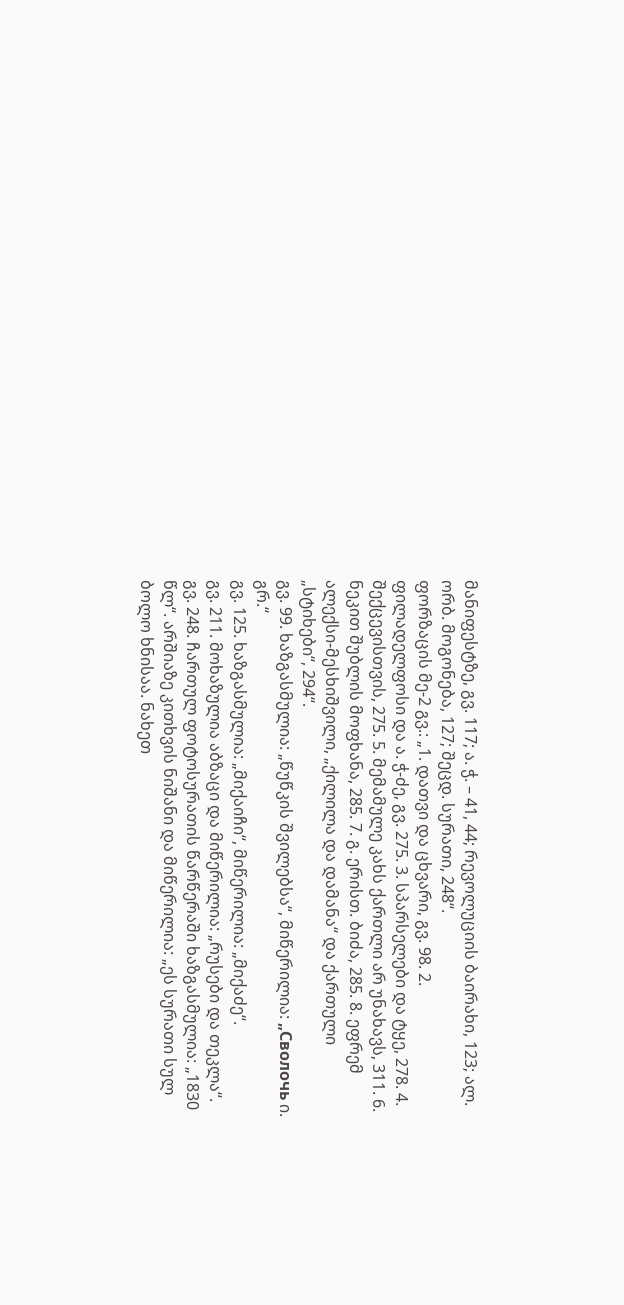მანიფესტზე, გვ. 117; ა. ჭ. – 41, 44; რევოლუციის ბაირახი, 123; ალ. ორბ. მოგონება, 127; შეცდ. სურათი, 248“.
ფორზაცის მე-2 გვ.: „1. დათვი და ცხვარი, გვ. 98. 2. ფილადელფოსი და ა. ჭ-ძე, გვ. 275. 3. სპარსელები და ტყე, 278. 4. შექცევისთვის, 275. 5. მემამულე კახს ქართლი არ უნახავს, 311. 6. ნეკით შუბლის მოფხანა, 285. 7. გ. ერისთ. ბიძა, 285. 8. ეფრემ ალექსი-მესხიშვილი, „ქილილა და დამანა“ და ქართული „სტიხები“, 294“.
გვ. 99. ხაზგასმულია: „წუწკის შვილებსა“, მიწერილია: „Сволочь ი. გრ.“
გვ. 125. ხაზგასმულია: „მიქაიჩი“, მიწერილია: „მიქაძე“.
გვ. 211. მოხაზულია აბზაცი და მიწერილია: „რუსები და თეკლა“.
გვ. 248. ჩართულ ფოტოსურათის წარწერაში ხაზგასმულია: „1830 წლ“. არშიაზე კითხვის ნიშანი და მიწერილია: „ეს სურათი სულ ბოლო ხნისაა. ნახეთ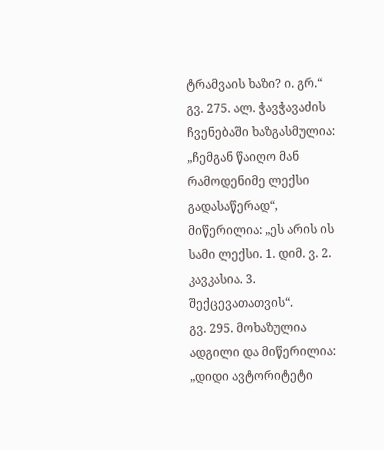ტრამვაის ხაზი? ი. გრ.“
გვ. 275. ალ. ჭავჭავაძის ჩვენებაში ხაზგასმულია: „ჩემგან წაიღო მან რამოდენიმე ლექსი გადასაწერად“, მიწერილია: „ეს არის ის სამი ლექსი. 1. დიმ. ვ. 2. კავკასია. 3. შექცევათათვის“.
გვ. 295. მოხაზულია ადგილი და მიწერილია: „დიდი ავტორიტეტი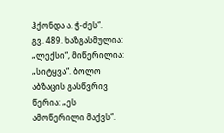ჰქონდა ა. ჭ-ძეს“.
გვ. 489. ხაზგასმულია: „ლექსი“, მიწერილია: „სიტყვა“. ბოლო აბზაცის გასწვრივ წერია: „ეს ამოწერილი მაქვს“.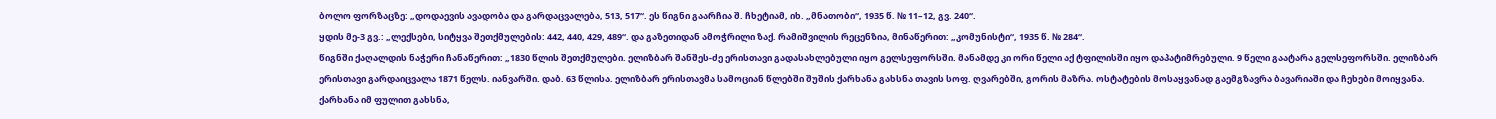ბოლო ფორზაცზე: „დოდაევის ავადობა და გარდაცვალება, 513, 517“. ეს წიგნი გაარჩია შ. ჩხეტიამ, იხ. „მნათობი“, 1935 წ. № 11–12, გვ. 240“.
ყდის მე-3 გვ.: „ლექსები, სიტყვა შეთქმულების: 442, 440, 429, 489“. და გაზეთიდან ამოჭრილი ზაქ. რამიშვილის რეცენზია, მინაწერით: „კომუნისტი“, 1935 წ. № 284“.
წიგნში ქაღალდის ნაჭერი ჩანაწერით: „1830 წლის შეთქმულები. ელიზბარ შანშეს-ძე ერისთავი გადასახლებული იყო გელსეფორსში. მანამდე კი ორი წელი აქ ტფილისში იყო დაპატიმრებული. 9 წელი გაატარა გელსეფორსში. ელიზბარ ერისთავი გარდაიცვალა 1871 წელს. იანვარში. დაბ. 63 წლისა. ელიზბარ ერისთავმა სამოციან წლებში შუშის ქარხანა გახსნა თავის სოფ. ღვარებში, გორის მაზრა. ოსტატების მოსაყვანად გაემგზავრა ბავარიაში და ჩეხები მოიყვანა. ქარხანა იმ ფულით გახსნა,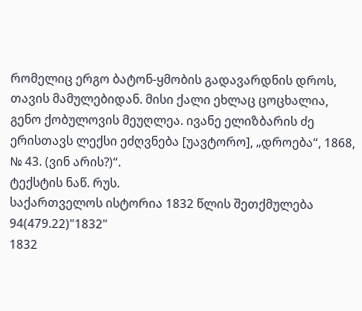რომელიც ერგო ბატონ-ყმობის გადავარდნის დროს, თავის მამულებიდან. მისი ქალი ეხლაც ცოცხალია, გენო ქობულოვის მეუღლეა. ივანე ელიზბარის ძე ერისთავს ლექსი ეძღვნება [უავტორო], „დროება“, 1868, № 43. (ვინ არის?)“.
ტექსტის ნაწ. რუს.
საქართველოს ისტორია 1832 წლის შეთქმულება
94(479.22)"1832"
1832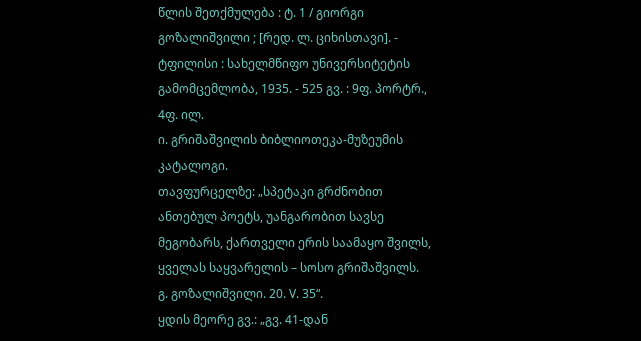წლის შეთქმულება : ტ. 1 / გიორგი გოზალიშვილი ; [რედ. ლ. ციხისთავი]. - ტფილისი : სახელმწიფო უნივერსიტეტის გამომცემლობა, 1935. - 525 გვ. : 9ფ. პორტრ., 4ფ. ილ.
ი. გრიშაშვილის ბიბლიოთეკა-მუზეუმის კატალოგი.
თავფურცელზე: „სპეტაკი გრძნობით ანთებულ პოეტს, უანგარობით სავსე მეგობარს, ქართველი ერის საამაყო შვილს, ყველას საყვარელის – სოსო გრიშაშვილს. გ. გოზალიშვილი. 20. V. 35“.
ყდის მეორე გვ.: „გვ. 41-დან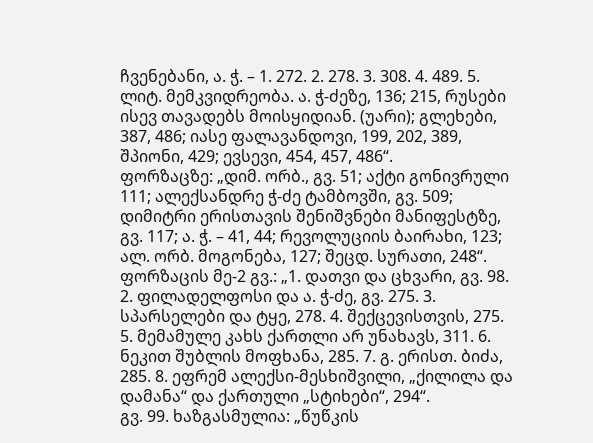ჩვენებანი, ა. ჭ. – 1. 272. 2. 278. 3. 308. 4. 489. 5. ლიტ. მემკვიდრეობა. ა. ჭ-ძეზე, 136; 215, რუსები ისევ თავადებს მოისყიდიან. (უარი); გლეხები, 387, 486; იასე ფალავანდოვი, 199, 202, 389, შპიონი, 429; ევსევი, 454, 457, 486“.
ფორზაცზე: „დიმ. ორბ., გვ. 51; აქტი გონივრული 111; ალექსანდრე ჭ-ძე ტამბოვში, გვ. 509; დიმიტრი ერისთავის შენიშვნები მანიფესტზე, გვ. 117; ა. ჭ. – 41, 44; რევოლუციის ბაირახი, 123; ალ. ორბ. მოგონება, 127; შეცდ. სურათი, 248“.
ფორზაცის მე-2 გვ.: „1. დათვი და ცხვარი, გვ. 98. 2. ფილადელფოსი და ა. ჭ-ძე, გვ. 275. 3. სპარსელები და ტყე, 278. 4. შექცევისთვის, 275. 5. მემამულე კახს ქართლი არ უნახავს, 311. 6. ნეკით შუბლის მოფხანა, 285. 7. გ. ერისთ. ბიძა, 285. 8. ეფრემ ალექსი-მესხიშვილი, „ქილილა და დამანა“ და ქართული „სტიხები“, 294“.
გვ. 99. ხაზგასმულია: „წუწკის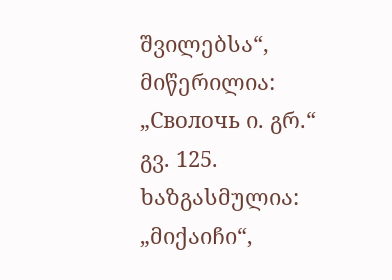შვილებსა“, მიწერილია: „Сволочь ი. გრ.“
გვ. 125. ხაზგასმულია: „მიქაიჩი“,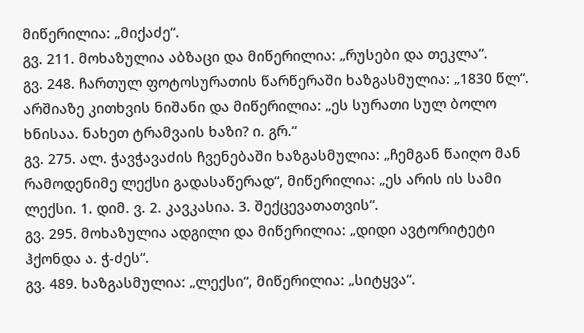მიწერილია: „მიქაძე“.
გვ. 211. მოხაზულია აბზაცი და მიწერილია: „რუსები და თეკლა“.
გვ. 248. ჩართულ ფოტოსურათის წარწერაში ხაზგასმულია: „1830 წლ“. არშიაზე კითხვის ნიშანი და მიწერილია: „ეს სურათი სულ ბოლო ხნისაა. ნახეთ ტრამვაის ხაზი? ი. გრ.“
გვ. 275. ალ. ჭავჭავაძის ჩვენებაში ხაზგასმულია: „ჩემგან წაიღო მან რამოდენიმე ლექსი გადასაწერად“, მიწერილია: „ეს არის ის სამი ლექსი. 1. დიმ. ვ. 2. კავკასია. 3. შექცევათათვის“.
გვ. 295. მოხაზულია ადგილი და მიწერილია: „დიდი ავტორიტეტი ჰქონდა ა. ჭ-ძეს“.
გვ. 489. ხაზგასმულია: „ლექსი“, მიწერილია: „სიტყვა“.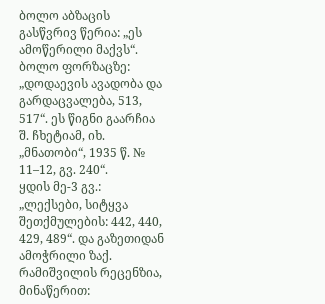ბოლო აბზაცის გასწვრივ წერია: „ეს ამოწერილი მაქვს“.
ბოლო ფორზაცზე: „დოდაევის ავადობა და გარდაცვალება, 513, 517“. ეს წიგნი გაარჩია შ. ჩხეტიამ, იხ. „მნათობი“, 1935 წ. № 11–12, გვ. 240“.
ყდის მე-3 გვ.: „ლექსები, სიტყვა შეთქმულების: 442, 440, 429, 489“. და გაზეთიდან ამოჭრილი ზაქ. რამიშვილის რეცენზია, მინაწერით: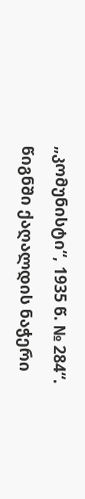„კომუნისტი“, 1935 წ. № 284“.
წიგნში ქაღალდის ნაჭერი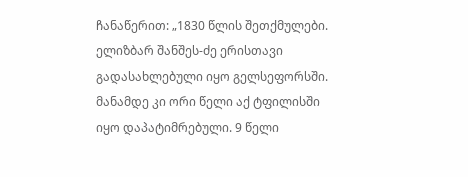ჩანაწერით: „1830 წლის შეთქმულები. ელიზბარ შანშეს-ძე ერისთავი გადასახლებული იყო გელსეფორსში. მანამდე კი ორი წელი აქ ტფილისში იყო დაპატიმრებული. 9 წელი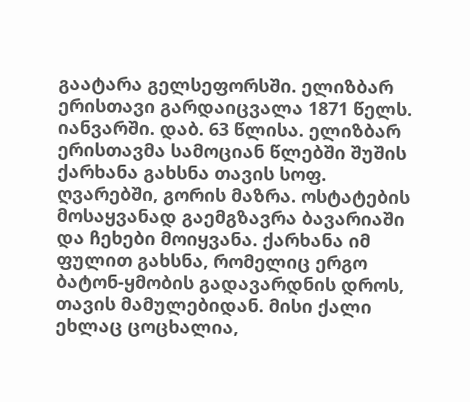გაატარა გელსეფორსში. ელიზბარ ერისთავი გარდაიცვალა 1871 წელს. იანვარში. დაბ. 63 წლისა. ელიზბარ ერისთავმა სამოციან წლებში შუშის ქარხანა გახსნა თავის სოფ. ღვარებში, გორის მაზრა. ოსტატების მოსაყვანად გაემგზავრა ბავარიაში და ჩეხები მოიყვანა. ქარხანა იმ ფულით გახსნა, რომელიც ერგო ბატონ-ყმობის გადავარდნის დროს, თავის მამულებიდან. მისი ქალი ეხლაც ცოცხალია,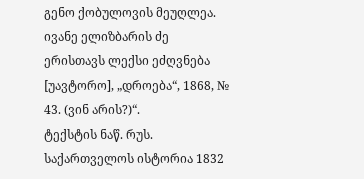გენო ქობულოვის მეუღლეა. ივანე ელიზბარის ძე ერისთავს ლექსი ეძღვნება [უავტორო], „დროება“, 1868, № 43. (ვინ არის?)“.
ტექსტის ნაწ. რუს.
საქართველოს ისტორია 1832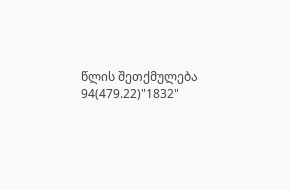წლის შეთქმულება
94(479.22)"1832"